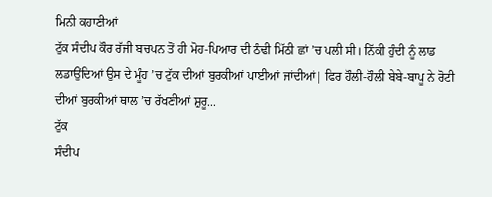ਮਿਨੀ ਕਹਾਣੀਆਂ
ਟੁੱਕ ਸੰਦੀਪ ਕੌਰ ਰੱਜੀ ਬਚਪਨ ਤੋਂ ਹੀ ਮੋਹ-ਪਿਆਰ ਦੀ ਠੰਢੀ ਮਿੱਠੀ ਛਾਂ ’ਚ ਪਲੀ ਸੀ। ਨਿੱਕੀ ਹੁੰਦੀ ਨੂੰ ਲਾਡ ਲਡਾਉਂਦਿਆਂ ਉਸ ਦੇ ਮੂੰਹ ’ਚ ਟੁੱਕ ਦੀਆਂ ਬੁਰਕੀਆਂ ਪਾਈਆਂ ਜਾਂਦੀਆਂ| ਫਿਰ ਹੌਲੀ-ਹੌਲੀ ਬੇਬੇ-ਬਾਪੂ ਨੇ ਰੋਟੀ ਦੀਆਂ ਬੁਰਕੀਆਂ ਥਾਲ ’ਚ ਰੱਖਣੀਆਂ ਸ਼ੁਰੂ...
ਟੁੱਕ
ਸੰਦੀਪ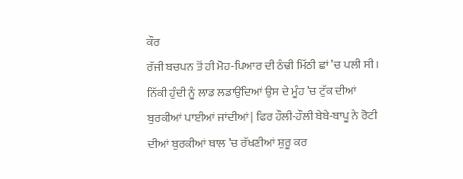ਕੌਰ
ਰੱਜੀ ਬਚਪਨ ਤੋਂ ਹੀ ਮੋਹ-ਪਿਆਰ ਦੀ ਠੰਢੀ ਮਿੱਠੀ ਛਾਂ ’ਚ ਪਲੀ ਸੀ। ਨਿੱਕੀ ਹੁੰਦੀ ਨੂੰ ਲਾਡ ਲਡਾਉਂਦਿਆਂ ਉਸ ਦੇ ਮੂੰਹ ’ਚ ਟੁੱਕ ਦੀਆਂ ਬੁਰਕੀਆਂ ਪਾਈਆਂ ਜਾਂਦੀਆਂ| ਫਿਰ ਹੌਲੀ-ਹੌਲੀ ਬੇਬੇ-ਬਾਪੂ ਨੇ ਰੋਟੀ ਦੀਆਂ ਬੁਰਕੀਆਂ ਥਾਲ ’ਚ ਰੱਖਣੀਆਂ ਸ਼ੁਰੂ ਕਰ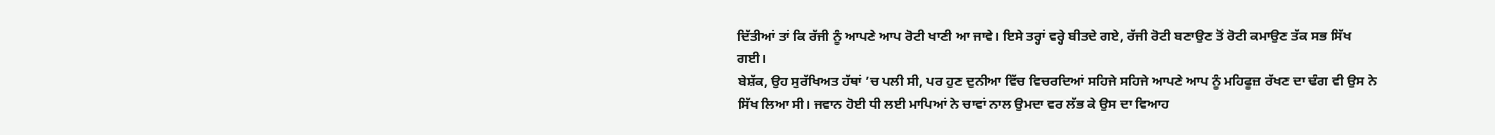ਦਿੱਤੀਆਂ ਤਾਂ ਕਿ ਰੱਜੀ ਨੂੰ ਆਪਣੇ ਆਪ ਰੋਟੀ ਖਾਣੀ ਆ ਜਾਵੇ। ਇਸੇ ਤਰ੍ਹਾਂ ਵਰ੍ਹੇ ਬੀਤਦੇ ਗਏ, ਰੱਜੀ ਰੋਟੀ ਬਣਾਉਣ ਤੋਂ ਰੋਟੀ ਕਮਾਉਣ ਤੱਕ ਸਭ ਸਿੱਖ ਗਈ।
ਬੇਸ਼ੱਕ, ਉਹ ਸੁਰੱਖਿਅਤ ਹੱਥਾਂ ’ਚ ਪਲੀ ਸੀ, ਪਰ ਹੁਣ ਦੁਨੀਆ ਵਿੱਚ ਵਿਚਰਦਿਆਂ ਸਹਿਜੇ ਸਹਿਜੇ ਆਪਣੇ ਆਪ ਨੂੰ ਮਹਿਫੂਜ਼ ਰੱਖਣ ਦਾ ਢੰਗ ਵੀ ਉਸ ਨੇ ਸਿੱਖ ਲਿਆ ਸੀ। ਜਵਾਨ ਹੋਈ ਧੀ ਲਈ ਮਾਪਿਆਂ ਨੇ ਚਾਵਾਂ ਨਾਲ ਉਮਦਾ ਵਰ ਲੱਭ ਕੇ ਉਸ ਦਾ ਵਿਆਹ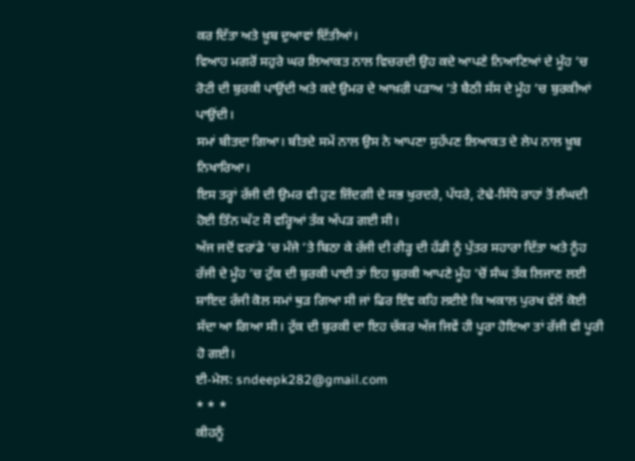ਕਰ ਦਿੱਤਾ ਅਤੇ ਖ਼ੂਬ ਦੁਆਵਾਂ ਦਿੱਤੀਆਂ।
ਵਿਆਹ ਮਗਰੋਂ ਸਹੁਰੇ ਘਰ ਲਿਆਕਤ ਨਾਲ ਵਿਚਰਦੀ ਉਹ ਕਦੇ ਆਪਣੇ ਨਿਆਣਿਆਂ ਦੇ ਮੂੰਹ ’ਚ ਰੋਟੀ ਦੀ ਬੁਰਕੀ ਪਾਉਂਦੀ ਅਤੇ ਕਦੇ ਉਮਰ ਦੇ ਆਖ਼ਰੀ ਪੜਾਅ ’ਤੇ ਬੈਠੀ ਸੱਸ ਦੇ ਮੂੰਹ ’ਚ ਬੁਰਕੀਆਂ ਪਾਉਂਦੀ।
ਸਮਾਂ ਬੀਤਦਾ ਗਿਆ। ਬੀਤਦੇ ਸਮੇਂ ਨਾਲ ਉਸ ਨੇ ਆਪਣਾ ਸੁਹੱਪਣ ਲਿਆਕਤ ਦੇ ਲੇਪ ਨਾਲ ਖ਼ੂਬ ਨਿਖਾਰਿਆ।
ਇਸ ਤਰ੍ਹਾਂ ਰੱਜੀ ਦੀ ਉਮਰ ਵੀ ਹੁਣ ਜ਼ਿੰਦਗੀ ਦੇ ਸਭ ਖੁਰਦਰੇ, ਪੱਧਰੇ, ਟੇਢੇ-ਸਿੱਧੇ ਰਾਹਾਂ ਤੋਂ ਲੰਘਦੀ ਹੋਈ ਤਿੰਨ ਘੱਟ ਸੌ ਵਰ੍ਹਿਆਂ ਤੱਕ ਅੱਪੜ ਗਈ ਸੀ।
ਅੱਜ ਜਦੋਂ ਵਰਾਂਡੇ ’ਚ ਮੰਜੇ ’ਤੇ ਬਿਠਾ ਕੇ ਰੱਜੀ ਦੀ ਰੀੜ੍ਹ ਦੀ ਹੱਡੀ ਨੂੰ ਪੁੱਤਰ ਸਹਾਰਾ ਦਿੱਤਾ ਅਤੇ ਨੂੰਹ ਰੱਜੀ ਦੇ ਮੂੰਹ ’ਚ ਟੁੱਕ ਦੀ ਬੁਰਕੀ ਪਾਈ ਤਾਂ ਇਹ ਬੁਰਕੀ ਆਪਣੇ ਮੂੰਹ ’ਚੋਂ ਸੰਘ ਤੱਕ ਲਿਜਾਣ ਲਈ ਸ਼ਾਇਦ ਰੱਜੀ ਕੋਲ ਸਮਾਂ ਥੁੜ ਗਿਆ ਸੀ ਜਾਂ ਫਿਰ ਇੰਞ ਕਹਿ ਲਈਏ ਕਿ ਅਕਾਲ ਪੁਰਖ ਵੱਲੋਂ ਕੋਈ ਸੱਦਾ ਆ ਗਿਆ ਸੀ। ਟੁੱਕ ਦੀ ਬੁਰਕੀ ਦਾ ਇਹ ਚੱਕਰ ਅੱਜ ਜਿਵੇਂ ਹੀ ਪੂਰਾ ਹੋਇਆ ਤਾਂ ਰੱਜੀ ਵੀ ਪੂਰੀ ਹੋ ਗਈ।
ਈ-ਮੇਲ: sndeepk282@gmail.com
* * *
ਕੀਹਨੂੰ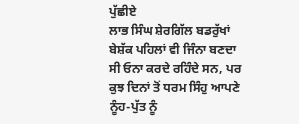ਪੁੱਛੀਏ
ਲਾਭ ਸਿੰਘ ਸ਼ੇਰਗਿੱਲ ਬਡਰੁੱਖਾਂ
ਬੇਸ਼ੱਕ ਪਹਿਲਾਂ ਵੀ ਜਿੰਨਾ ਬਣਦਾ ਸੀ ਓਨਾ ਕਰਦੇ ਰਹਿੰਦੇ ਸਨ, ਪਰ ਕੁਝ ਦਿਨਾਂ ਤੋਂ ਧਰਮ ਸਿੰਹੁ ਆਪਣੇ ਨੂੰਹ-ਪੁੱਤ ਨੂੰ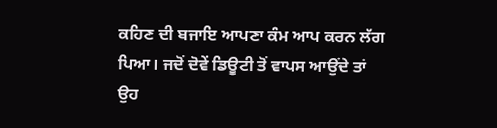ਕਹਿਣ ਦੀ ਬਜਾਇ ਆਪਣਾ ਕੰਮ ਆਪ ਕਰਨ ਲੱਗ ਪਿਆ। ਜਦੋਂ ਦੋਵੇਂ ਡਿਊਟੀ ਤੋਂ ਵਾਪਸ ਆਉਂਦੇ ਤਾਂ ਉਹ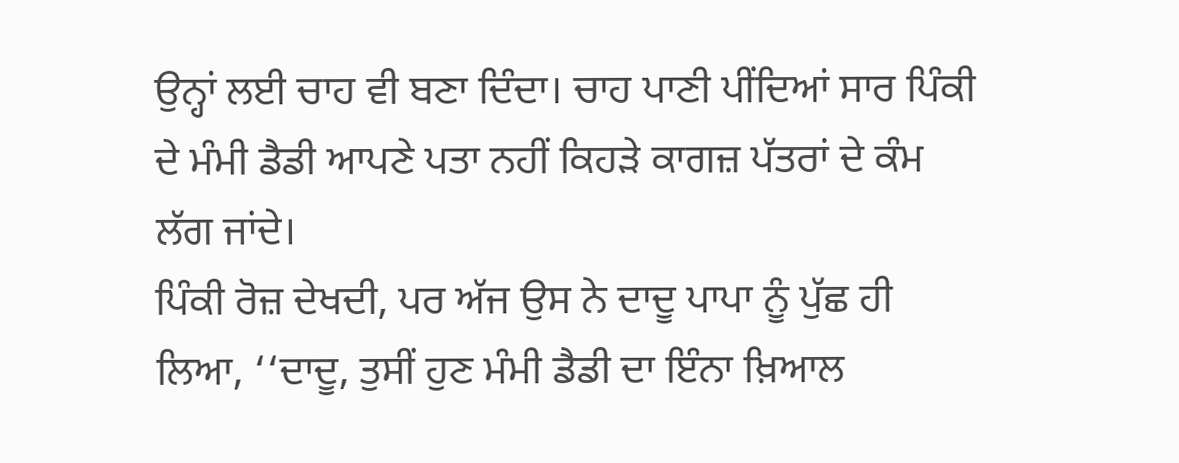ਉਨ੍ਹਾਂ ਲਈ ਚਾਹ ਵੀ ਬਣਾ ਦਿੰਦਾ। ਚਾਹ ਪਾਣੀ ਪੀਂਦਿਆਂ ਸਾਰ ਪਿੰਕੀ ਦੇ ਮੰਮੀ ਡੈਡੀ ਆਪਣੇ ਪਤਾ ਨਹੀਂ ਕਿਹੜੇ ਕਾਗਜ਼ ਪੱਤਰਾਂ ਦੇ ਕੰਮ ਲੱਗ ਜਾਂਦੇ।
ਪਿੰਕੀ ਰੋਜ਼ ਦੇਖਦੀ, ਪਰ ਅੱਜ ਉਸ ਨੇ ਦਾਦੂ ਪਾਪਾ ਨੂੰ ਪੁੱਛ ਹੀ ਲਿਆ, ‘‘ਦਾਦੂ, ਤੁਸੀਂ ਹੁਣ ਮੰਮੀ ਡੈਡੀ ਦਾ ਇੰਨਾ ਖ਼ਿਆਲ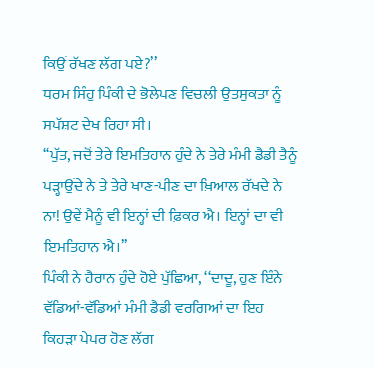ਕਿਉਂ ਰੱਖਣ ਲੱਗ ਪਏ?’’
ਧਰਮ ਸਿੰਹੁ ਪਿੰਕੀ ਦੇ ਭੋਲੇਪਣ ਵਿਚਲੀ ਉਤਸੁਕਤਾ ਨੂੰ ਸਪੱਸ਼ਟ ਦੇਖ ਰਿਹਾ ਸੀ।
‘‘ਪੁੱਤ, ਜਦੋਂ ਤੇਰੇ ਇਮਤਿਹਾਨ ਹੁੰਦੇ ਨੇ ਤੇਰੇ ਮੰਮੀ ਡੈਡੀ ਤੈਨੂੰ ਪੜ੍ਹਾਉਂਦੇ ਨੇ ਤੇ ਤੇਰੇ ਖਾਣ-ਪੀਣ ਦਾ ਖ਼ਿਆਲ ਰੱਖਦੇ ਨੇ ਨਾ! ਉਵੇਂ ਮੈਨੂੰ ਵੀ ਇਨ੍ਹਾਂ ਦੀ ਫ਼ਿਕਰ ਐ। ਇਨ੍ਹਾਂ ਦਾ ਵੀ ਇਮਤਿਹਾਨ ਐ।’’
ਪਿੰਕੀ ਨੇ ਹੈਰਾਨ ਹੁੰਦੇ ਹੋਏ ਪੁੱਛਿਆ, ‘‘ਦਾਦੂ, ਹੁਣ ਇੰਨੇ ਵੱਡਿਆਂ-ਵੱਡਿਆਂ ਮੰਮੀ ਡੈਡੀ ਵਰਗਿਆਂ ਦਾ ਇਹ ਕਿਹੜਾ ਪੇਪਰ ਹੋਣ ਲੱਗ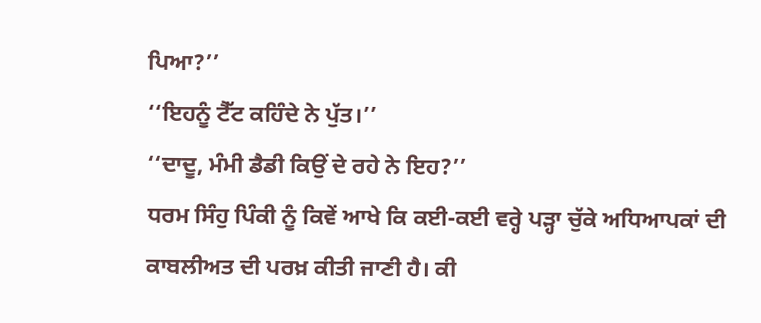ਪਿਆ?’’
‘‘ਇਹਨੂੰ ਟੈੱਟ ਕਹਿੰਦੇ ਨੇ ਪੁੱਤ।’’
‘‘ਦਾਦੂ, ਮੰਮੀ ਡੈਡੀ ਕਿਉਂ ਦੇ ਰਹੇ ਨੇ ਇਹ?’’
ਧਰਮ ਸਿੰਹੁ ਪਿੰਕੀ ਨੂੰ ਕਿਵੇਂ ਆਖੇ ਕਿ ਕਈ-ਕਈ ਵਰ੍ਹੇ ਪੜ੍ਹਾ ਚੁੱਕੇ ਅਧਿਆਪਕਾਂ ਦੀ ਕਾਬਲੀਅਤ ਦੀ ਪਰਖ਼ ਕੀਤੀ ਜਾਣੀ ਹੈ। ਕੀ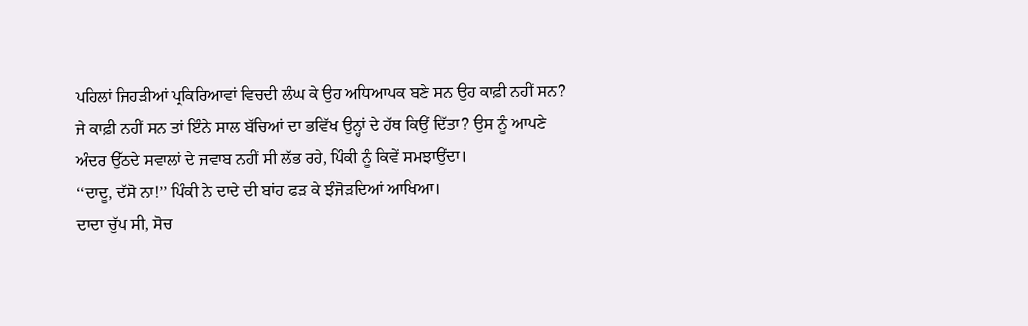ਪਹਿਲਾਂ ਜਿਹੜੀਆਂ ਪ੍ਰਕਿਰਿਆਵਾਂ ਵਿਚਦੀ ਲੰਘ ਕੇ ਉਹ ਅਧਿਆਪਕ ਬਣੇ ਸਨ ਉਹ ਕਾਫ਼ੀ ਨਹੀਂ ਸਨ? ਜੇ ਕਾਫ਼ੀ ਨਹੀਂ ਸਨ ਤਾਂ ਇੰਨੇ ਸਾਲ ਬੱਚਿਆਂ ਦਾ ਭਵਿੱਖ ਉਨ੍ਹਾਂ ਦੇ ਹੱਥ ਕਿਉਂ ਦਿੱਤਾ? ਉਸ ਨੂੰ ਆਪਣੇ ਅੰਦਰ ਉੱਠਦੇ ਸਵਾਲਾਂ ਦੇ ਜਵਾਬ ਨਹੀਂ ਸੀ ਲੱਭ ਰਹੇ, ਪਿੰਕੀ ਨੂੰ ਕਿਵੇਂ ਸਮਝਾਉਂਦਾ।
‘‘ਦਾਦੂ, ਦੱਸੋ ਨਾ!’’ ਪਿੰਕੀ ਨੇ ਦਾਦੇ ਦੀ ਬਾਂਹ ਫੜ ਕੇ ਝੰਜੋੜਦਿਆਂ ਆਖਿਆ।
ਦਾਦਾ ਚੁੱਪ ਸੀ, ਸੋਚ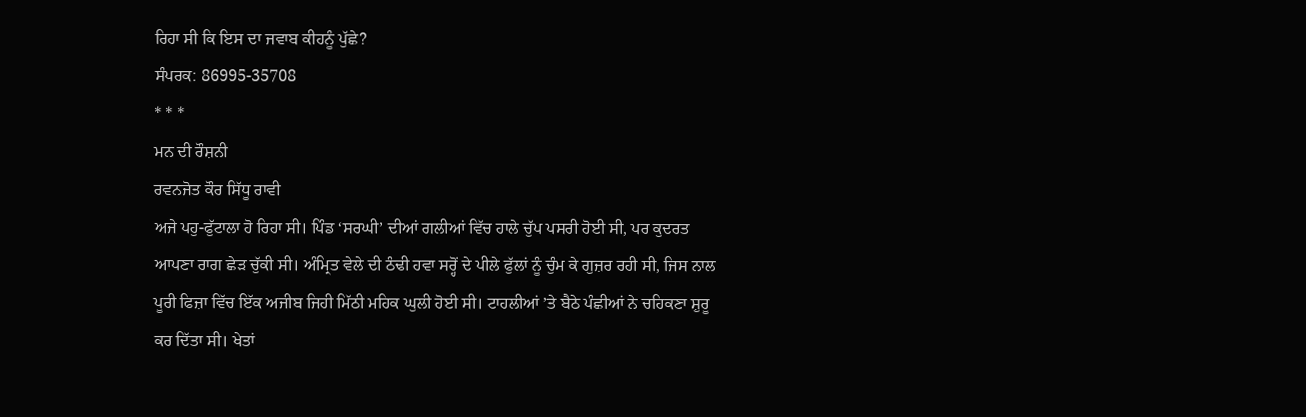ਰਿਹਾ ਸੀ ਕਿ ਇਸ ਦਾ ਜਵਾਬ ਕੀਹਨੂੰ ਪੁੱਛੇ?
ਸੰਪਰਕ: 86995-35708
* * *
ਮਨ ਦੀ ਰੌਸ਼ਨੀ
ਰਵਨਜੋਤ ਕੌਰ ਸਿੱਧੂ ਰਾਵੀ
ਅਜੇ ਪਹੁ-ਫੁੱਟਾਲਾ ਹੋ ਰਿਹਾ ਸੀ। ਪਿੰਡ ‘ਸਰਘੀ’ ਦੀਆਂ ਗਲੀਆਂ ਵਿੱਚ ਹਾਲੇ ਚੁੱਪ ਪਸਰੀ ਹੋਈ ਸੀ, ਪਰ ਕੁਦਰਤ ਆਪਣਾ ਰਾਗ ਛੇੜ ਚੁੱਕੀ ਸੀ। ਅੰਮ੍ਰਿਤ ਵੇਲੇ ਦੀ ਠੰਢੀ ਹਵਾ ਸਰ੍ਹੋਂ ਦੇ ਪੀਲੇ ਫੁੱਲਾਂ ਨੂੰ ਚੁੰਮ ਕੇ ਗੁਜ਼ਰ ਰਹੀ ਸੀ, ਜਿਸ ਨਾਲ ਪੂਰੀ ਫਿਜ਼ਾ ਵਿੱਚ ਇੱਕ ਅਜੀਬ ਜਿਹੀ ਮਿੱਠੀ ਮਹਿਕ ਘੁਲੀ ਹੋਈ ਸੀ। ਟਾਹਲੀਆਂ ’ਤੇ ਬੈਠੇ ਪੰਛੀਆਂ ਨੇ ਚਹਿਕਣਾ ਸ਼ੁਰੂ ਕਰ ਦਿੱਤਾ ਸੀ। ਖੇਤਾਂ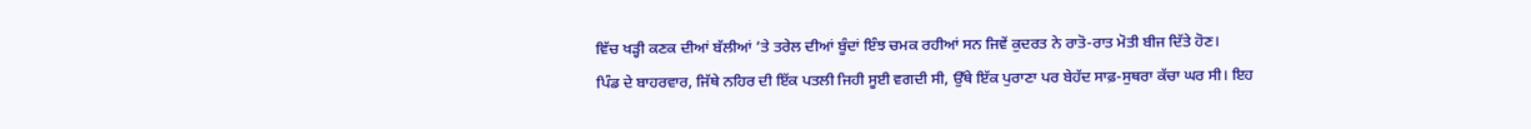ਵਿੱਚ ਖੜ੍ਹੀ ਕਣਕ ਦੀਆਂ ਬੱਲੀਆਂ ’ਤੇ ਤਰੇਲ ਦੀਆਂ ਬੂੰਦਾਂ ਇੰਝ ਚਮਕ ਰਹੀਆਂ ਸਨ ਜਿਵੇਂ ਕੁਦਰਤ ਨੇ ਰਾਤੋ-ਰਾਤ ਮੋਤੀ ਬੀਜ ਦਿੱਤੇ ਹੋਣ।
ਪਿੰਡ ਦੇ ਬਾਹਰਵਾਰ, ਜਿੱਥੇ ਨਹਿਰ ਦੀ ਇੱਕ ਪਤਲੀ ਜਿਹੀ ਸੂਈ ਵਗਦੀ ਸੀ, ਉੱਥੇ ਇੱਕ ਪੁਰਾਣਾ ਪਰ ਬੇਹੱਦ ਸਾਫ਼-ਸੁਥਰਾ ਕੱਚਾ ਘਰ ਸੀ। ਇਹ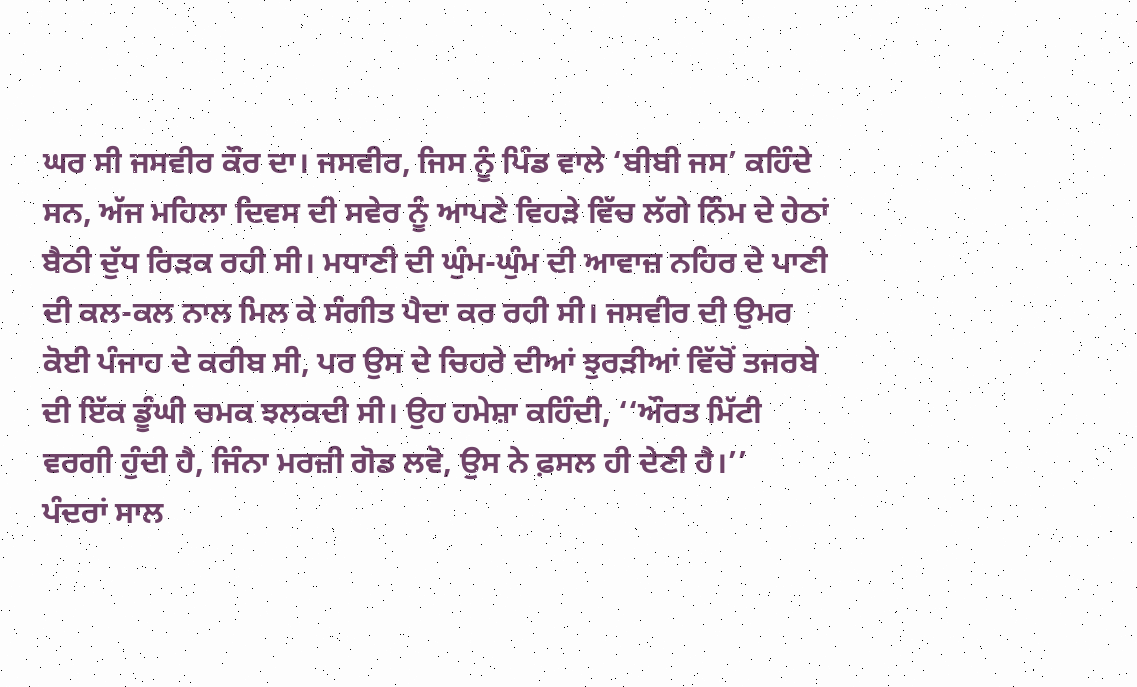ਘਰ ਸੀ ਜਸਵੀਰ ਕੌਰ ਦਾ। ਜਸਵੀਰ, ਜਿਸ ਨੂੰ ਪਿੰਡ ਵਾਲੇ ‘ਬੀਬੀ ਜਸ’ ਕਹਿੰਦੇ ਸਨ, ਅੱਜ ਮਹਿਲਾ ਦਿਵਸ ਦੀ ਸਵੇਰ ਨੂੰ ਆਪਣੇ ਵਿਹੜੇ ਵਿੱਚ ਲੱਗੇ ਨਿੰਮ ਦੇ ਹੇਠਾਂ ਬੈਠੀ ਦੁੱਧ ਰਿੜਕ ਰਹੀ ਸੀ। ਮਧਾਣੀ ਦੀ ਘੁੰਮ-ਘੁੰਮ ਦੀ ਆਵਾਜ਼ ਨਹਿਰ ਦੇ ਪਾਣੀ ਦੀ ਕਲ-ਕਲ ਨਾਲ ਮਿਲ ਕੇ ਸੰਗੀਤ ਪੈਦਾ ਕਰ ਰਹੀ ਸੀ। ਜਸਵੀਰ ਦੀ ਉਮਰ ਕੋਈ ਪੰਜਾਹ ਦੇ ਕਰੀਬ ਸੀ, ਪਰ ਉਸ ਦੇ ਚਿਹਰੇ ਦੀਆਂ ਝੁਰੜੀਆਂ ਵਿੱਚੋਂ ਤਜਰਬੇ ਦੀ ਇੱਕ ਡੂੰਘੀ ਚਮਕ ਝਲਕਦੀ ਸੀ। ਉਹ ਹਮੇਸ਼ਾ ਕਹਿੰਦੀ, ‘‘ਔਰਤ ਮਿੱਟੀ ਵਰਗੀ ਹੁੰਦੀ ਹੈ, ਜਿੰਨਾ ਮਰਜ਼ੀ ਗੋਡ ਲਵੋ, ਉਸ ਨੇ ਫ਼ਸਲ ਹੀ ਦੇਣੀ ਹੈ।’’
ਪੰਦਰਾਂ ਸਾਲ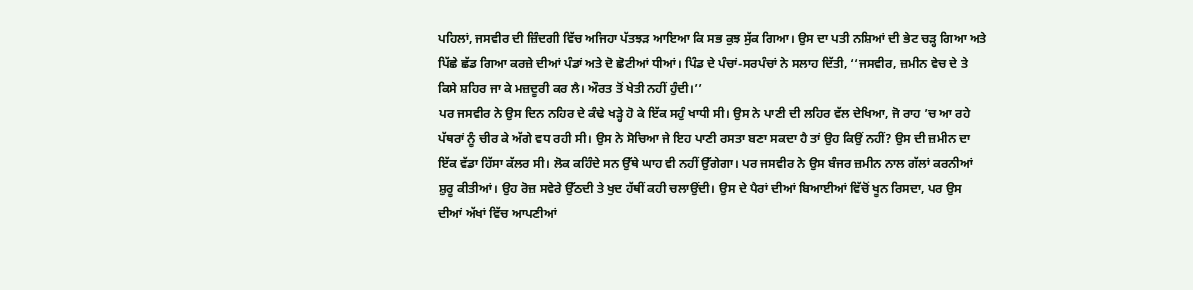ਪਹਿਲਾਂ, ਜਸਵੀਰ ਦੀ ਜ਼ਿੰਦਗੀ ਵਿੱਚ ਅਜਿਹਾ ਪੱਤਝੜ ਆਇਆ ਕਿ ਸਭ ਕੁਝ ਸੁੱਕ ਗਿਆ। ਉਸ ਦਾ ਪਤੀ ਨਸ਼ਿਆਂ ਦੀ ਭੇਟ ਚੜ੍ਹ ਗਿਆ ਅਤੇ ਪਿੱਛੇ ਛੱਡ ਗਿਆ ਕਰਜ਼ੇ ਦੀਆਂ ਪੰਡਾਂ ਅਤੇ ਦੋ ਛੋਟੀਆਂ ਧੀਆਂ। ਪਿੰਡ ਦੇ ਪੰਚਾਂ-ਸਰਪੰਚਾਂ ਨੇ ਸਲਾਹ ਦਿੱਤੀ, ‘‘ਜਸਵੀਰ, ਜ਼ਮੀਨ ਵੇਚ ਦੇ ਤੇ ਕਿਸੇ ਸ਼ਹਿਰ ਜਾ ਕੇ ਮਜ਼ਦੂਰੀ ਕਰ ਲੈ। ਔਰਤ ਤੋਂ ਖੇਤੀ ਨਹੀਂ ਹੁੰਦੀ।’’
ਪਰ ਜਸਵੀਰ ਨੇ ਉਸ ਦਿਨ ਨਹਿਰ ਦੇ ਕੰਢੇ ਖੜ੍ਹੇ ਹੋ ਕੇ ਇੱਕ ਸਹੁੰ ਖਾਧੀ ਸੀ। ਉਸ ਨੇ ਪਾਣੀ ਦੀ ਲਹਿਰ ਵੱਲ ਦੇਖਿਆ, ਜੋ ਰਾਹ ’ਚ ਆ ਰਹੇ ਪੱਥਰਾਂ ਨੂੰ ਚੀਰ ਕੇ ਅੱਗੇ ਵਧ ਰਹੀ ਸੀ। ਉਸ ਨੇ ਸੋਚਿਆ ਜੇ ਇਹ ਪਾਣੀ ਰਸਤਾ ਬਣਾ ਸਕਦਾ ਹੈ ਤਾਂ ਉਹ ਕਿਉਂ ਨਹੀਂ? ਉਸ ਦੀ ਜ਼ਮੀਨ ਦਾ ਇੱਕ ਵੱਡਾ ਹਿੱਸਾ ਕੱਲਰ ਸੀ। ਲੋਕ ਕਹਿੰਦੇ ਸਨ ਉੱਥੇ ਘਾਹ ਵੀ ਨਹੀਂ ਉੱਗੇਗਾ। ਪਰ ਜਸਵੀਰ ਨੇ ਉਸ ਬੰਜਰ ਜ਼ਮੀਨ ਨਾਲ ਗੱਲਾਂ ਕਰਨੀਆਂ ਸ਼ੁਰੂ ਕੀਤੀਆਂ। ਉਹ ਰੋਜ਼ ਸਵੇਰੇ ਉੱਠਦੀ ਤੇ ਖੁਦ ਹੱਥੀਂ ਕਹੀ ਚਲਾਉਂਦੀ। ਉਸ ਦੇ ਪੈਰਾਂ ਦੀਆਂ ਬਿਆਈਆਂ ਵਿੱਚੋਂ ਖੂਨ ਰਿਸਦਾ, ਪਰ ਉਸ ਦੀਆਂ ਅੱਖਾਂ ਵਿੱਚ ਆਪਣੀਆਂ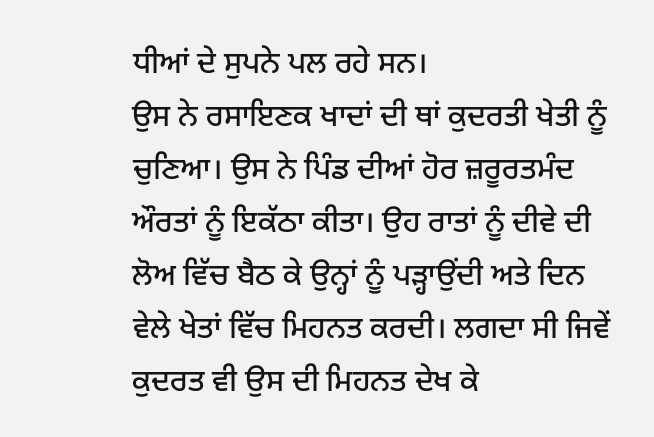ਧੀਆਂ ਦੇ ਸੁਪਨੇ ਪਲ ਰਹੇ ਸਨ।
ਉਸ ਨੇ ਰਸਾਇਣਕ ਖਾਦਾਂ ਦੀ ਥਾਂ ਕੁਦਰਤੀ ਖੇਤੀ ਨੂੰ ਚੁਣਿਆ। ਉਸ ਨੇ ਪਿੰਡ ਦੀਆਂ ਹੋਰ ਜ਼ਰੂਰਤਮੰਦ ਔਰਤਾਂ ਨੂੰ ਇਕੱਠਾ ਕੀਤਾ। ਉਹ ਰਾਤਾਂ ਨੂੰ ਦੀਵੇ ਦੀ ਲੋਅ ਵਿੱਚ ਬੈਠ ਕੇ ਉਨ੍ਹਾਂ ਨੂੰ ਪੜ੍ਹਾਉਂਦੀ ਅਤੇ ਦਿਨ ਵੇਲੇ ਖੇਤਾਂ ਵਿੱਚ ਮਿਹਨਤ ਕਰਦੀ। ਲਗਦਾ ਸੀ ਜਿਵੇਂ ਕੁਦਰਤ ਵੀ ਉਸ ਦੀ ਮਿਹਨਤ ਦੇਖ ਕੇ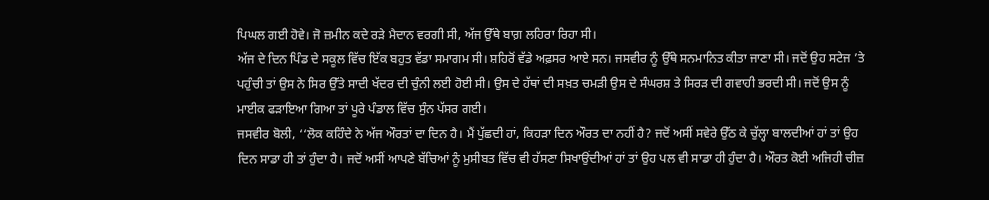ਪਿਘਲ ਗਈ ਹੋਵੇ। ਜੋ ਜ਼ਮੀਨ ਕਦੇ ਰੜੇ ਮੈਦਾਨ ਵਰਗੀ ਸੀ, ਅੱਜ ਉੱਥੇ ਬਾਗ਼ ਲਹਿਰਾ ਰਿਹਾ ਸੀ।
ਅੱਜ ਦੇ ਦਿਨ ਪਿੰਡ ਦੇ ਸਕੂਲ ਵਿੱਚ ਇੱਕ ਬਹੁਤ ਵੱਡਾ ਸਮਾਗਮ ਸੀ। ਸ਼ਹਿਰੋਂ ਵੱਡੇ ਅਫ਼ਸਰ ਆਏ ਸਨ। ਜਸਵੀਰ ਨੂੰ ਉੱਥੇ ਸਨਮਾਨਿਤ ਕੀਤਾ ਜਾਣਾ ਸੀ। ਜਦੋਂ ਉਹ ਸਟੇਜ ’ਤੇ ਪਹੁੰਚੀ ਤਾਂ ਉਸ ਨੇ ਸਿਰ ਉੱਤੇ ਸਾਦੀ ਖੱਦਰ ਦੀ ਚੁੰਨੀ ਲਈ ਹੋਈ ਸੀ। ਉਸ ਦੇ ਹੱਥਾਂ ਦੀ ਸਖ਼ਤ ਚਮੜੀ ਉਸ ਦੇ ਸੰਘਰਸ਼ ਤੇ ਸਿਰੜ ਦੀ ਗਵਾਹੀ ਭਰਦੀ ਸੀ। ਜਦੋਂ ਉਸ ਨੂੰ ਮਾਈਕ ਫੜਾਇਆ ਗਿਆ ਤਾਂ ਪੂਰੇ ਪੰਡਾਲ ਵਿੱਚ ਸੁੰਨ ਪੱਸਰ ਗਈ।
ਜਸਵੀਰ ਬੋਲੀ, ‘‘ਲੋਕ ਕਹਿੰਦੇ ਨੇ ਅੱਜ ਔਰਤਾਂ ਦਾ ਦਿਨ ਹੈ। ਮੈਂ ਪੁੱਛਦੀ ਹਾਂ, ਕਿਹੜਾ ਦਿਨ ਔਰਤ ਦਾ ਨਹੀਂ ਹੈ? ਜਦੋਂ ਅਸੀਂ ਸਵੇਰੇ ਉੱਠ ਕੇ ਚੁੱਲ੍ਹਾ ਬਾਲਦੀਆਂ ਹਾਂ ਤਾਂ ਉਹ ਦਿਨ ਸਾਡਾ ਹੀ ਤਾਂ ਹੁੰਦਾ ਹੈ। ਜਦੋਂ ਅਸੀਂ ਆਪਣੇ ਬੱਚਿਆਂ ਨੂੰ ਮੁਸੀਬਤ ਵਿੱਚ ਵੀ ਹੱਸਣਾ ਸਿਖਾਉਂਦੀਆਂ ਹਾਂ ਤਾਂ ਉਹ ਪਲ ਵੀ ਸਾਡਾ ਹੀ ਹੁੰਦਾ ਹੈ। ਔਰਤ ਕੋਈ ਅਜਿਹੀ ਚੀਜ਼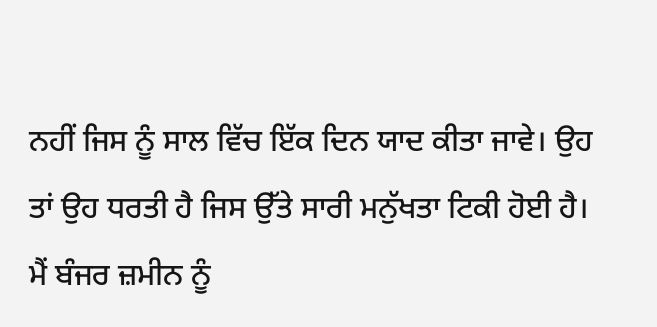ਨਹੀਂ ਜਿਸ ਨੂੰ ਸਾਲ ਵਿੱਚ ਇੱਕ ਦਿਨ ਯਾਦ ਕੀਤਾ ਜਾਵੇ। ਉਹ ਤਾਂ ਉਹ ਧਰਤੀ ਹੈ ਜਿਸ ਉੱਤੇ ਸਾਰੀ ਮਨੁੱਖਤਾ ਟਿਕੀ ਹੋਈ ਹੈ। ਮੈਂ ਬੰਜਰ ਜ਼ਮੀਨ ਨੂੰ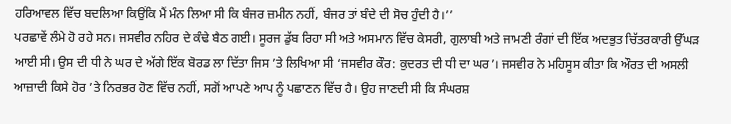ਹਰਿਆਵਲ ਵਿੱਚ ਬਦਲਿਆ ਕਿਉਂਕਿ ਮੈਂ ਮੰਨ ਲਿਆ ਸੀ ਕਿ ਬੰਜਰ ਜ਼ਮੀਨ ਨਹੀਂ, ਬੰਜਰ ਤਾਂ ਬੰਦੇ ਦੀ ਸੋਚ ਹੁੰਦੀ ਹੈ।’’
ਪਰਛਾਵੇਂ ਲੰਮੇ ਹੋ ਰਹੇ ਸਨ। ਜਸਵੀਰ ਨਹਿਰ ਦੇ ਕੰਢੇ ਬੈਠ ਗਈ। ਸੂਰਜ ਡੁੱਬ ਰਿਹਾ ਸੀ ਅਤੇ ਅਸਮਾਨ ਵਿੱਚ ਕੇਸਰੀ, ਗੁਲਾਬੀ ਅਤੇ ਜਾਮਣੀ ਰੰਗਾਂ ਦੀ ਇੱਕ ਅਦਭੁਤ ਚਿੱਤਰਕਾਰੀ ਉੱਘੜ ਆਈ ਸੀ। ਉਸ ਦੀ ਧੀ ਨੇ ਘਰ ਦੇ ਅੱਗੇ ਇੱਕ ਬੋਰਡ ਲਾ ਦਿੱਤਾ ਜਿਸ ’ਤੇ ਲਿਖਿਆ ਸੀ ‘ਜਸਵੀਰ ਕੌਰ: ਕੁਦਰਤ ਦੀ ਧੀ ਦਾ ਘਰ’। ਜਸਵੀਰ ਨੇ ਮਹਿਸੂਸ ਕੀਤਾ ਕਿ ਔਰਤ ਦੀ ਅਸਲੀ ਆਜ਼ਾਦੀ ਕਿਸੇ ਹੋਰ ’ਤੇ ਨਿਰਭਰ ਹੋਣ ਵਿੱਚ ਨਹੀਂ, ਸਗੋਂ ਆਪਣੇ ਆਪ ਨੂੰ ਪਛਾਣਨ ਵਿੱਚ ਹੈ। ਉਹ ਜਾਣਦੀ ਸੀ ਕਿ ਸੰਘਰਸ਼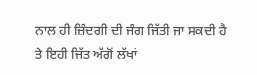ਨਾਲ ਹੀ ਜ਼ਿੰਦਗੀ ਦੀ ਜੰਗ ਜਿੱਤੀ ਜਾ ਸਕਦੀ ਹੈ ਤੇ ਇਹੀ ਜਿੱਤ ਅੱਗੋਂ ਲੱਖਾਂ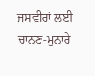ਜਸਵੀਰਾਂ ਲਈ ਚਾਨਣ-ਮੁਨਾਰੇ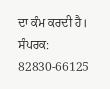ਦਾ ਕੰਮ ਕਰਦੀ ਹੈ।
ਸੰਪਰਕ: 82830-66125